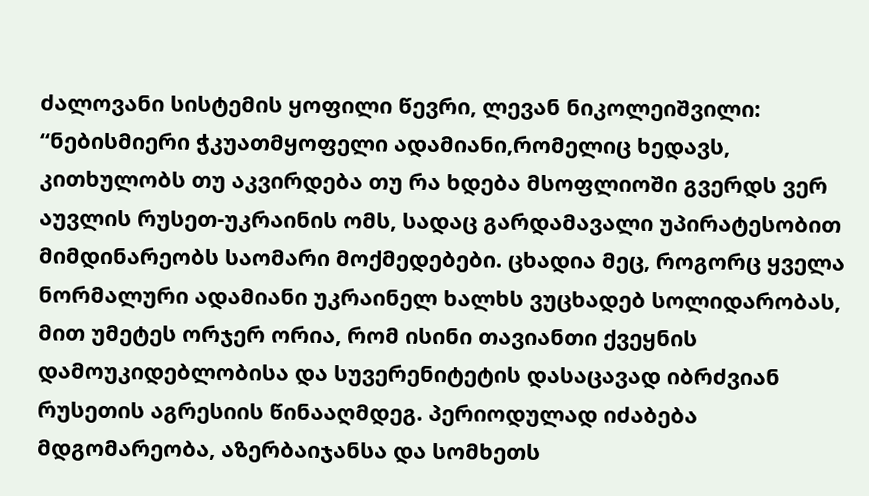ძალოვანი სისტემის ყოფილი წევრი, ლევან ნიკოლეიშვილი:
“ნებისმიერი ჭკუათმყოფელი ადამიანი,რომელიც ხედავს, კითხულობს თუ აკვირდება თუ რა ხდება მსოფლიოში გვერდს ვერ აუვლის რუსეთ-უკრაინის ომს, სადაც გარდამავალი უპირატესობით მიმდინარეობს საომარი მოქმედებები. ცხადია მეც, როგორც ყველა ნორმალური ადამიანი უკრაინელ ხალხს ვუცხადებ სოლიდარობას, მით უმეტეს ორჯერ ორია, რომ ისინი თავიანთი ქვეყნის დამოუკიდებლობისა და სუვერენიტეტის დასაცავად იბრძვიან რუსეთის აგრესიის წინააღმდეგ. პერიოდულად იძაბება მდგომარეობა, აზერბაიჯანსა და სომხეთს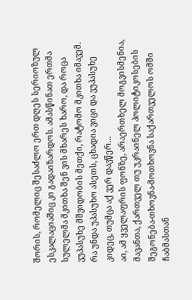შორის, რომელიც შესაძლო ერთ დღეს სერიოზულ ესკალაციაშიც კი გადაიზარდოს. ამასწინათ ერთმა სულელმა მკითხა შენ ვის მხარეს ხარო, და როცა ვუპასუხე მშვიდობის მეთქი, რატომო მკითხა იმავემ. რა უნდა უპასუხო ასეთს, ცხადია ვიცი და ვუპასუხე კიდეც, თუმცა აქ ვერ დავწერ…
აი, ამ ყველაფრის ფონზე, არაერთხელ მოგვისმენია, მავანთა, ქართველ თუ უკრაინელ პოლიტიკოსების შეგონება-თხოვნა-მოთხოვნა საქართველოს ომში ჩაბმასთან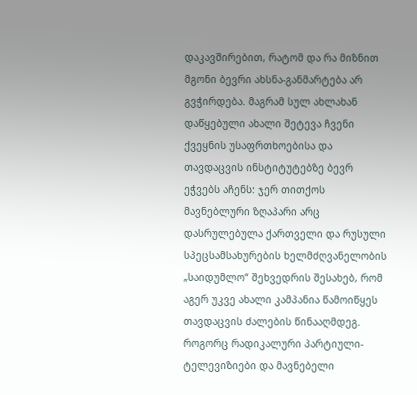დაკავშირებით, რატომ და რა მიზნით მგონი ბევრი ახსნა-განმარტება არ გვჭირდება. მაგრამ სულ ახლახან დაწყებული ახალი შეტევა ჩვენი ქვეყნის უსაფრთხოებისა და თავდაცვის ინსტიტუტებზე ბევრ ეჭვებს აჩენს: ჯერ თითქოს მავნებლური ზღაპარი არც დასრულებულა ქართველი და რუსული სპეცსამსახურების ხელმძღვანელობის „საიდუმლო“ შეხვედრის შესახებ, რომ აგერ უკვე ახალი კამპანია წამოიწყეს თავდაცვის ძალების წინააღმდეგ. როგორც რადიკალური პარტიული-ტელევიზიები და მავნებელი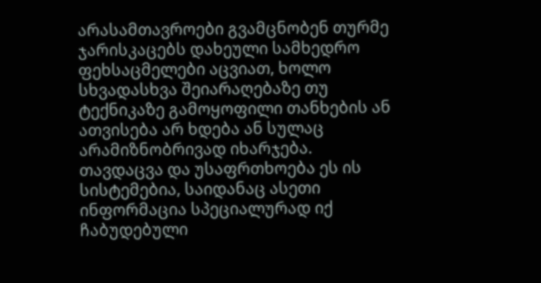არასამთავროები გვამცნობენ თურმე ჯარისკაცებს დახეული სამხედრო ფეხსაცმელები აცვიათ, ხოლო სხვადასხვა შეიარაღებაზე თუ ტექნიკაზე გამოყოფილი თანხების ან ათვისება არ ხდება ან სულაც არამიზნობრივად იხარჯება. თავდაცვა და უსაფრთხოება ეს ის სისტემებია, საიდანაც ასეთი ინფორმაცია სპეციალურად იქ ჩაბუდებული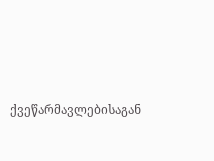ქვეწარმავლებისაგან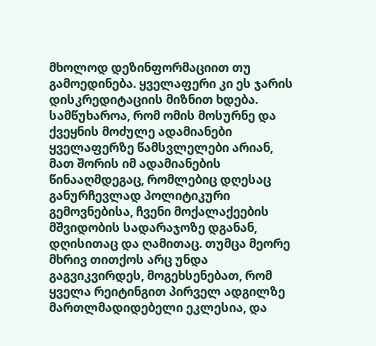მხოლოდ დეზინფორმაციით თუ გამოედინება. ყველაფერი კი ეს ჯარის დისკრედიტაციის მიზნით ხდება. სამწუხაროა, რომ ომის მოსურნე და ქვეყნის მოძულე ადამიანები ყველაფერზე წამსვლელები არიან, მათ შორის იმ ადამიანების წინააღმდეგაც, რომლებიც დღესაც განურჩევლად პოლიტიკური გემოვნებისა, ჩვენი მოქალაქეების მშვიდობის სადარაჯოზე დგანან, დღისითაც და ღამითაც. თუმცა მეორე მხრივ თითქოს არც უნდა გაგვიკვირდეს, მოგეხსენებათ, რომ ყველა რეიტინგით პირველ ადგილზე მართლმადიდებელი ეკლესია, და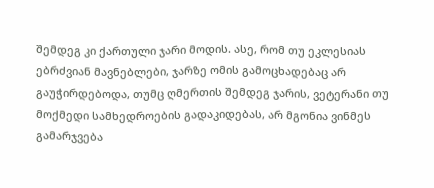შემდეგ კი ქართული ჯარი მოდის. ასე, რომ თუ ეკლესიას ებრძვიან მავნებლები, ჯარზე ომის გამოცხადებაც არ გაუჭირდებოდა, თუმც ღმერთის შემდეგ ჯარის, ვეტერანი თუ მოქმედი სამხედროების გადაკიდებას, არ მგონია ვინმეს გამარჯვება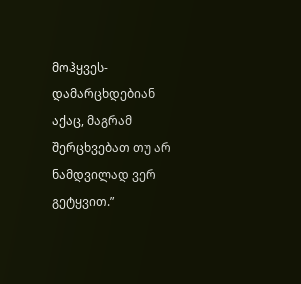მოჰყვეს- დამარცხდებიან აქაც, მაგრამ შერცხვებათ თუ არ ნამდვილად ვერ გეტყვით.”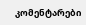კომენტარები